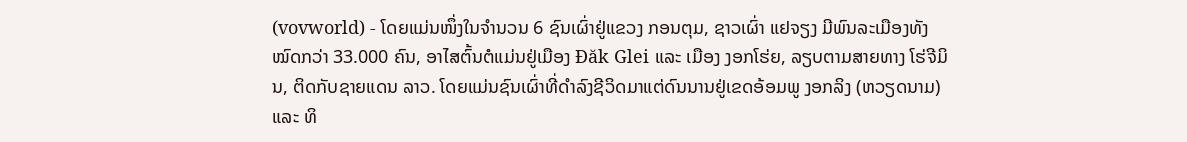(vovworld) - ໂດຍແມ່ນໜຶ່ງໃນຈຳນວນ 6 ຊົນເຜົ່າຢູ່ແຂວງ ກອນຕຸມ, ຊາວເຜົ່າ ແຢຈຽງ ມີພົນລະເມືອງທັງໝົດກວ່າ 33.000 ຄົນ, ອາໄສຕົ້ນຕໍແມ່ນຢູ່ເມືອງ Đăk Glei ແລະ ເມືອງ ງອກໂຮ່ຍ, ລຽບຕາມສາຍທາງ ໂຮ່ຈີມິນ, ຕິດກັບຊາຍແດນ ລາວ. ໂດຍແມ່ນຊົນເຜົ່າທີ່ດຳລົງຊີວິດມາແຕ່ດົນນານຢູ່ເຂດອ້ອມພູ ງອກລິງ (ຫວຽດນາມ) ແລະ ທິ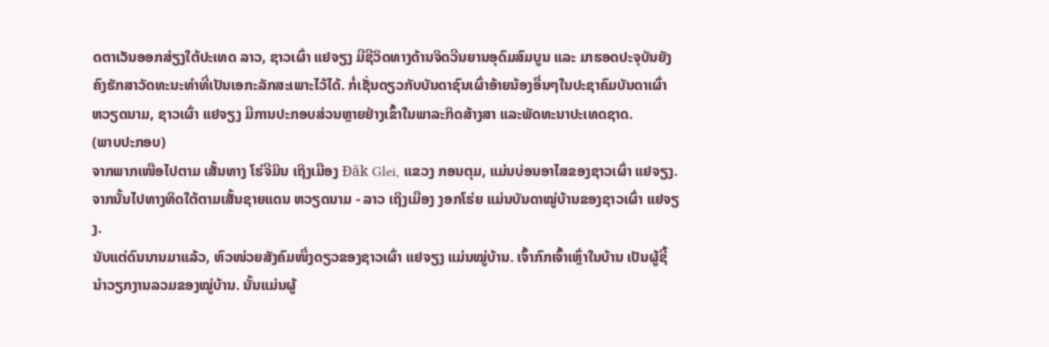ດຕາເວັນອອກສ່ຽງໃຕ້ປະເທດ ລາວ, ຊາວເຜົ່າ ແຢຈຽງ ມີຊີວິດທາງດ້ານຈິດວີນຍານອຸດົມສົມບູນ ແລະ ມາຮອດປະຈຸບັນຍັງຄົງຮັກສາວັດທະນະທຳທີ່ເປັນເອກະລັກສະເພາະໄວ້ໄດ້. ກໍ່ເຊັ່ນດຽວກັບບັນດາຊົນເຜົ່າອ້າຍນ້ອງອື່ນໆໃນປະຊາຄົມບັນດາເຜົ່າ ຫວຽດນາມ, ຊາວເຜົ່າ ແຢຈຽງ ມີການປະກອບສ່ວນຫຼາຍຢ່າງເຂົ້າໃນພາລະກິດສ້າງສາ ແລະພັດທະນາປະເທດຊາດ.
(ພາບປະກອບ)
ຈາກພາກເໜືອໄປຕາມ ເສັ້ນທາງ ໂຮ່ຈີມິນ ເຖິງເມືອງ Đăk Glei, ແຂວງ ກອນຕຸມ, ແມ່ນບ່ອນອາໄສຂອງຊາວເຜົ່າ ແຢຈຽງ. ຈາກນັ້ນໄປທາງທິດໃຕ້ຕາມເສັ້ນຊາຍແດນ ຫວຽດນາມ - ລາວ ເຖິງເມືອງ ງອກໂຮ່ຍ ແມ່ນບັນດາໝູ່ບ້ານຂອງຊາວເຜົ່າ ແຢຈຽງ.
ນັບແຕ່ດົນນານມາແລ້ວ, ຫົວໜ່ວຍສັງຄົມໜຶ່ງດຽວຂອງຊາວເຜົ່າ ແຢຈຽງ ແມ່ນໝູ່ບ້ານ. ເຈົ້າກົກເຈົ້າເຫຼົ່າໃນບ້ານ ເປັນຜູ້ຊີ້ນຳວຽກງານລວມຂອງໝູ່ບ້ານ. ນັ້ນແມ່ນຜູ້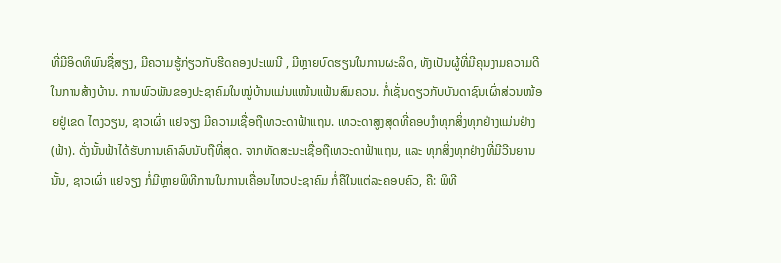ທີ່ມີອິດທິພົນຊື່ສຽງ, ມີຄວາມຮູ້ກ່ຽວກັບຮີດຄອງປະເພນີ , ມີຫຼາຍບົດຮຽນໃນການຜະລິດ, ທັງເປັນຜູ້ທີ່ມີຄຸນງາມຄວາມດີໃນການສ້າງບ້ານ. ການພົວພັນຂອງປະຊາຄົມໃນໝູ່ບ້ານແມ່ນແໜ້ນແຟ້ນສົມຄວນ. ກໍ່ເຊັ່ນດຽວກັບບັນດາຊົນເຜົ່າສ່ວນໜ້ອຍຢູ່ເຂດ ໄຕງວຽນ, ຊາວເຜົ່າ ແຢຈຽງ ມີຄວາມເຊື່ອຖືເທວະດາຟ້າແຖນ. ເທວະດາສູງສຸດທີ່ຄອບງຳທຸກສິ່ງທຸກຢ່າງແມ່ນຢ່າງ (ຟ້າ). ດັ່ງນັ້ນຟ້າໄດ້ຮັບການເຄົາລົບນັບຖືທີ່ສຸດ. ຈາກທັດສະນະເຊື່ອຖືເທວະດາຟ້າແຖນ, ແລະ ທຸກສິ່ງທຸກຢ່າງທີ່ມີວີນຍານນັ້ນ, ຊາວເຜົ່າ ແຢຈຽງ ກໍ່ມີຫຼາຍພິທີການໃນການເຄື່ອນໄຫວປະຊາຄົມ ກໍ່ຄືໃນແຕ່ລະຄອບຄົວ, ຄື: ພິທີ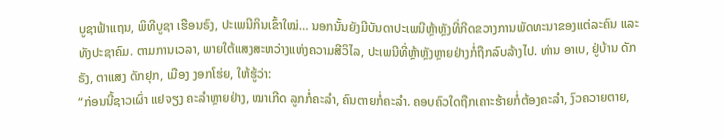ບູຊາຟ້າແຖນ, ພິທີບູຊາ ເຮືອນຣົງ, ປະເພນີກິນເຂົ້າໃໝ່… ນອກນັ້ນຍັງມີບັນດາປະເພນີຫຼ້າຫຼັງທີ່ກີດຂວາງການພັດທະນາຂອງແຕ່ລະຄົນ ແລະ ທັງປະຊາຄົມ. ຕາມການເວລາ, ພາຍໃຕ້ແສງສະຫວ່າງແຫ່ງຄວາມສີວິໄລ, ປະເພນີທີ່ຫຼ້າຫຼັງຫຼາຍຢ່າງກໍ່ຖືກລົບລ້າງໄປ. ທ່ານ ອາເບ, ຢູ່ບ້ານ ດັກຣັງ, ຕາແສງ ດັກຢຸກ, ເມືອງ ງອກໂຮ່ຍ, ໃຫ້ຮູ້ວ່າ:
“ກ່ອນນີ້ຊາວເຜົ່າ ແຢຈຽງ ຄະລຳຫຼາຍຢ່າງ, ໝາເກີດ ລູກກໍ່ຄະລຳ, ຄົນຕາຍກໍ່ຄະລຳ. ຄອບຄົວໃດຖືກເຄາະຮ້າຍກໍ່ຕ້ອງຄະລຳ, ງົວຄວາຍຕາຍ,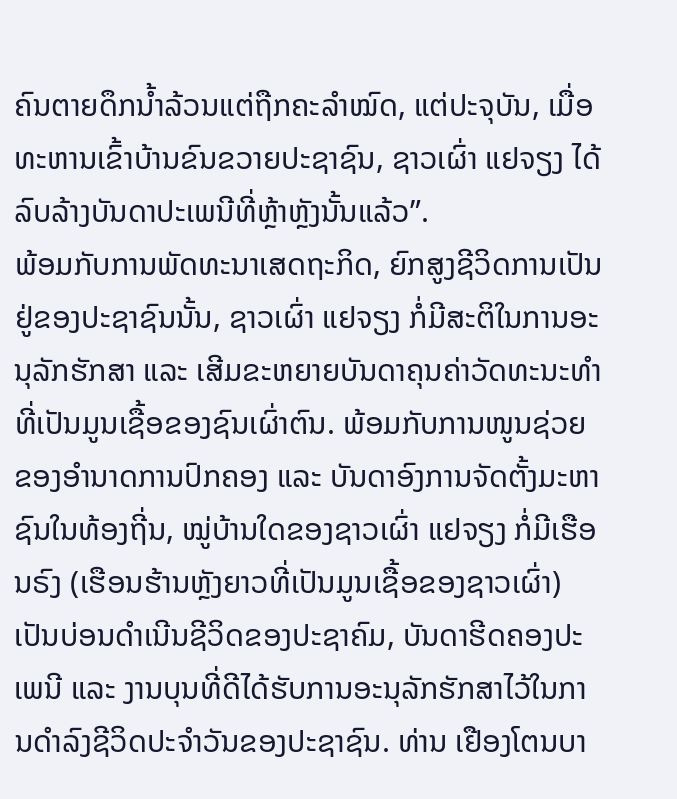ຄົນຕາຍດຶກນ້ຳລ້ວນແຕ່ຖືກຄະລຳໝົດ, ແຕ່ປະຈຸບັນ, ເມື່ອທະຫານເຂົ້າບ້ານຂົນຂວາຍປະຊາຊົນ, ຊາວເຜົ່າ ແຢຈຽງ ໄດ້ລົບລ້າງບັນດາປະເພນີທີ່ຫຼ້າຫຼັງນັ້ນແລ້ວ”.
ພ້ອມກັບການພັດທະນາເສດຖະກິດ, ຍົກສູງຊີວິດການເປັນຢູ່ຂອງປະຊາຊົນນັ້ນ, ຊາວເຜົ່າ ແຢຈຽງ ກໍ່ມີສະຕິໃນການອະນຸລັກຮັກສາ ແລະ ເສີມຂະຫຍາຍບັນດາຄຸນຄ່າວັດທະນະທຳທີ່ເປັນມູນເຊື້ອຂອງຊົນເຜົ່າຕົນ. ພ້ອມກັບການໜູນຊ່ວຍຂອງອຳນາດການປົກຄອງ ແລະ ບັນດາອົງການຈັດຕັ້ງມະຫາຊົນໃນທ້ອງຖີ່ນ, ໝູ່ບ້ານໃດຂອງຊາວເຜົ່າ ແຢຈຽງ ກໍ່ມີເຮືອນຣົງ (ເຮືອນຮ້ານຫຼັງຍາວທີ່ເປັນມູນເຊື້ອຂອງຊາວເຜົ່າ) ເປັນບ່ອນດຳເນີນຊີວິດຂອງປະຊາຄົມ, ບັນດາຮີດຄອງປະເພນີ ແລະ ງານບຸນທີ່ດີໄດ້ຮັບການອະນຸລັກຮັກສາໄວ້ໃນການດຳລົງຊີວິດປະຈຳວັນຂອງປະຊາຊົນ. ທ່ານ ເຢືອງໂຕນບາ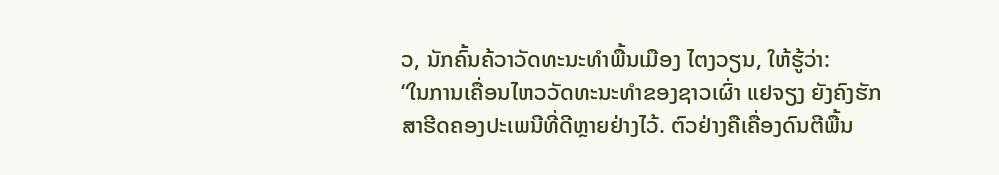ວ, ນັກຄົ້ນຄ້ວາວັດທະນະທຳພື້ນເມືອງ ໄຕງວຽນ, ໃຫ້ຮູ້ວ່າ:
“ໃນການເຄື່ອນໄຫວວັດທະນະທຳຂອງຊາວເຜົ່າ ແຢຈຽງ ຍັງຄົງຮັກສາຮີດຄອງປະເພນີທີ່ດີຫຼາຍຢ່າງໄວ້. ຕົວຢ່າງຄືເຄື່ອງດົນຕີພື້ນ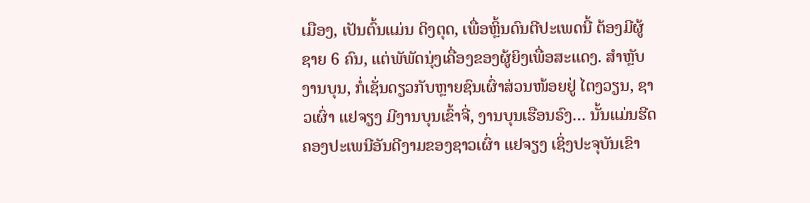ເມືອງ, ເປັນຕົ້ນແມ່ນ ດິງຕຸດ, ເພື່ອຫຼິ້ນດົນຕີປະເພດນີ້ ຕ້ອງມີຜູ້ຊາຍ 6 ຄົນ, ແຕ່ພັພັດນຸ່ງເຄື່ອງຂອງຜູ້ຍິງເພື່ອສະແດງ. ສຳຫຼັບງານບຸນ, ກໍ່ເຊັ່ນດຽວກັບຫຼາຍຊົນເຜົ່າສ່ວນໜ້ອຍຢູ່ ໄຕງວຽນ, ຊາວເຜົ່າ ແຢຈຽງ ມີງານບຸນເຂົ້າຈີ່, ງານບຸນເຮືອນຣົງ… ນັ້ນແມ່ນຮີດຄອງປະເພນີອັນດີງາມຂອງຊາວເຜົ່າ ແຢຈຽງ ເຊິ່ງປະຈຸບັນເຂົາ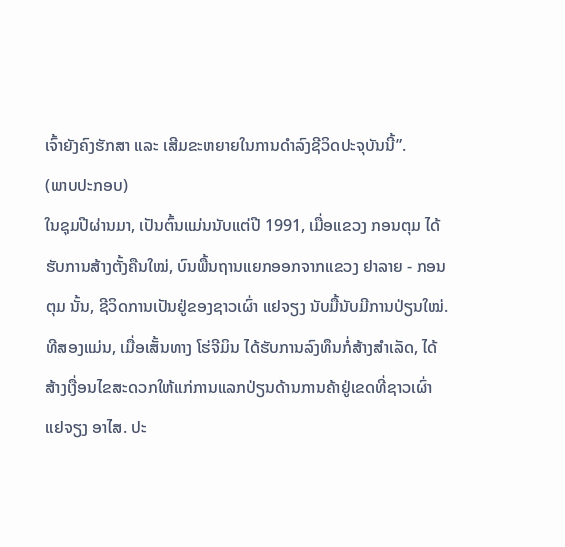ເຈົ້າຍັງຄົງຮັກສາ ແລະ ເສີມຂະຫຍາຍໃນການດຳລົງຊີວິດປະຈຸບັນນີ້”.
(ພາບປະກອບ)
ໃນຊຸມປີຜ່ານມາ, ເປັນຕົ້ນແມ່ນນັບແຕ່ປີ 1991, ເມື່ອແຂວງ ກອນຕຸມ ໄດ້ຮັບການສ້າງຕັ້ງຄືນໃໝ່, ບົນພື້ນຖານແຍກອອກຈາກແຂວງ ຢາລາຍ - ກອນຕຸມ ນັ້ນ, ຊີວິດການເປັນຢູ່ຂອງຊາວເຜົ່າ ແຢຈຽງ ນັບມື້ນັບມີການປ່ຽນໃໝ່. ທີສອງແມ່ນ, ເມື່ອເສັ້ນທາງ ໂຮ່ຈີມິນ ໄດ້ຮັບການລົງທຶນກໍ່ສ້າງສຳເລັດ, ໄດ້ສ້າງເງື່ອນໄຂສະດວກໃຫ້ແກ່ການແລກປ່ຽນດ້ານການຄ້າຢູ່ເຂດທີ່ຊາວເຜົ່າ ແຢຈຽງ ອາໄສ. ປະ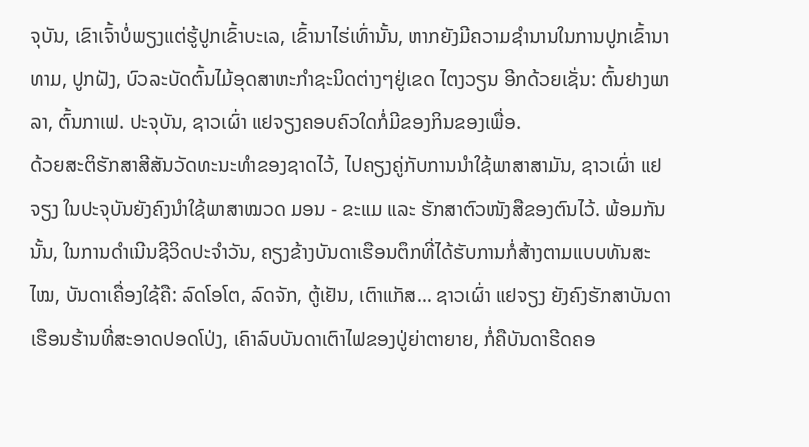ຈຸບັນ, ເຂົາເຈົ້າບໍ່ພຽງແຕ່ຮູ້ປູກເຂົ້າບະເລ, ເຂົ້ານາໄຮ່ເທົ່ານັ້ນ, ຫາກຍັງມີຄວາມຊຳນານໃນການປູກເຂົ້ານາທາມ, ປູກຝັງ, ບົວລະບັດຕົ້ນໄມ້ອຸດສາຫະກຳຊະນິດຕ່າງໆຢູ່ເຂດ ໄຕງວຽນ ອີກດ້ວຍເຊັ່ນ: ຕົ້ນຢາງພາລາ, ຕົ້ນກາເຟ. ປະຈຸບັນ, ຊາວເຜົ່າ ແຢຈຽງຄອບຄົວໃດກໍ່ມີຂອງກິນຂອງເພື່ອ.
ດ້ວຍສະຕິຮັກສາສີສັນວັດທະນະທຳຂອງຊາດໄວ້, ໄປຄຽງຄູ່ກັບການນຳໃຊ້ພາສາສາມັນ, ຊາວເຜົ່າ ແຢຈຽງ ໃນປະຈຸບັນຍັງຄົງນຳໃຊ້ພາສາໝວດ ມອນ - ຂະແມ ແລະ ຮັກສາຕົວໜັງສືຂອງຕົນໄວ້. ພ້ອມກັນນັ້ນ, ໃນການດຳເນີນຊີວິດປະຈຳວັນ, ຄຽງຂ້າງບັນດາເຮືອນຕຶກທີ່ໄດ້ຮັບການກໍ່ສ້າງຕາມແບບທັນສະໄໝ, ບັນດາເຄື່ອງໃຊ້ຄື: ລົດໂອໂຕ, ລົດຈັກ, ຕູ້ເຢັນ, ເຕົາແກັສ… ຊາວເຜົ່າ ແຢຈຽງ ຍັງຄົງຮັກສາບັນດາເຮືອນຮ້ານທີ່ສະອາດປອດໂປ່ງ, ເຄົາລົບບັນດາເຕົາໄຟຂອງປູ່ຍ່າຕາຍາຍ, ກໍ່ຄືບັນດາຮີດຄອ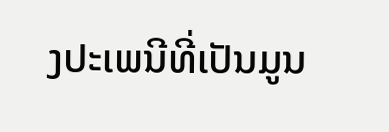ງປະເພນີທີ່ເປັນມູນ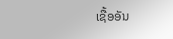ເຊື້ອອັນ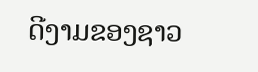ດີງາມຂອງຊາວ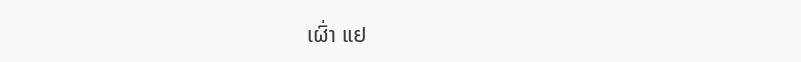ເຜົ່າ ແຢ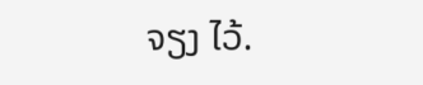ຈຽງ ໄວ້.